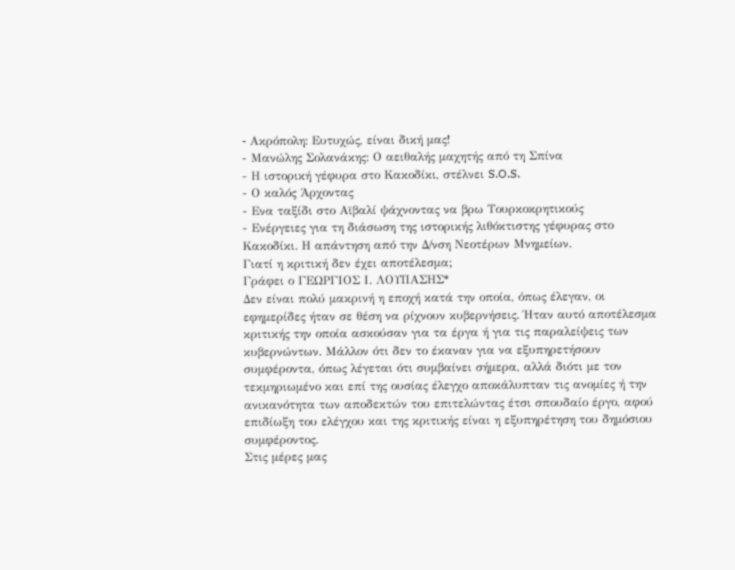- Aκρόπολη: Ευτυχώς, είναι δική μας!
- Μανώλης Σολανάκης: Ο αειθαλής μαχητής από τη Σπίνα
- Η ιστορική γέφυρα στο Κακοδίκι, στέλνει S.O.S.
- Ο καλός Άρχοντας
- Ενα ταξίδι στο Αϊβαλί ψάχνοντας να βρω Τουρκοκρητικούς
- Ενέργειες για τη διάσωση της ιστορικής λιθόκτιστης γέφυρας στο Κακοδίκι. Η απάντηση από την Δ/νση Νεοτέρων Μνημείων.
Γιατί η κριτική δεν έχει αποτέλεσμα;
Γράφει ο ΓΕΩΡΓΙΟΣ Ι. ΛΟΥΠΑΣΗΣ*
Δεν είναι πολύ μακρινή η εποχή κατά την οποία, όπως έλεγαν, οι εφημερίδες ήταν σε θέση να ρίχνουν κυβερνήσεις. Ήταν αυτό αποτέλεσμα κριτικής την οποία ασκούσαν για τα έργα ή για τις παραλείψεις των κυβερνώντων. Μάλλον ότι δεν το έκαναν για να εξυπηρετήσουν συμφέροντα, όπως λέγεται ότι συμβαίνει σήμερα, αλλά διότι με τον τεκμηριωμένο και επί της ουσίας έλεγχο αποκάλυπταν τις ανομίες ή την ανικανότητα των αποδεκτών του επιτελώντας έτσι σπουδαίο έργο, αφού επιδίωξη του ελέγχου και της κριτικής είναι η εξυπηρέτηση του δημόσιου συμφέροντος.
Στις μέρες μας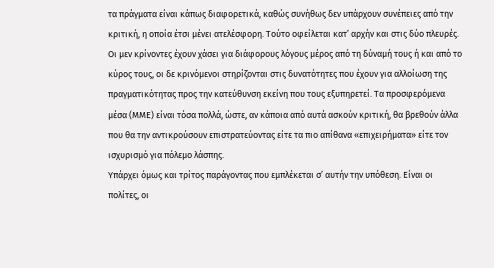τα πράγματα είναι κάπως διαφορετικά, καθώς συνήθως δεν υπάρχουν συνέπειες από την κριτική, η οποία έτσι μένει ατελέσφορη. Τούτο οφείλεται κατ’ αρχήν και στις δύο πλευρές. Οι μεν κρίνοντες έχουν χάσει για διάφορους λόγους μέρος από τη δύναμή τους ή και από το κύρος τους, οι δε κρινόμενοι στηρίζονται στις δυνατότητες που έχουν για αλλοίωση της πραγματικότητας προς την κατεύθυνση εκείνη που τους εξυπηρετεί. Τα προσφερόμενα μέσα (ΜΜΕ) είναι τόσα πολλά, ώστε, αν κάποια από αυτά ασκούν κριτική, θα βρεθούν άλλα που θα την αντικρούσουν επιστρατεύοντας είτε τα πιο απίθανα «επιχειρήματα» είτε τον ισχυρισμό για πόλεμο λάσπης.
Υπάρχει όμως και τρίτος παράγοντας που εμπλέκεται σ’ αυτήν την υπόθεση. Είναι οι πολίτες, οι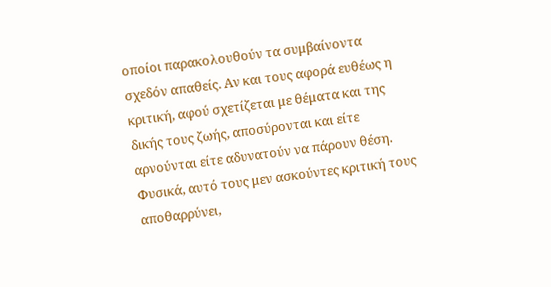οποίοι παρακολουθούν τα συμβαίνοντα σχεδόν απαθείς. Αν και τους αφορά ευθέως η κριτική, αφού σχετίζεται με θέματα και της δικής τους ζωής, αποσύρονται και είτε αρνούνται είτε αδυνατούν να πάρουν θέση. Φυσικά, αυτό τους μεν ασκούντες κριτική τους αποθαρρύνει,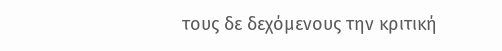τους δε δεχόμενους την κριτική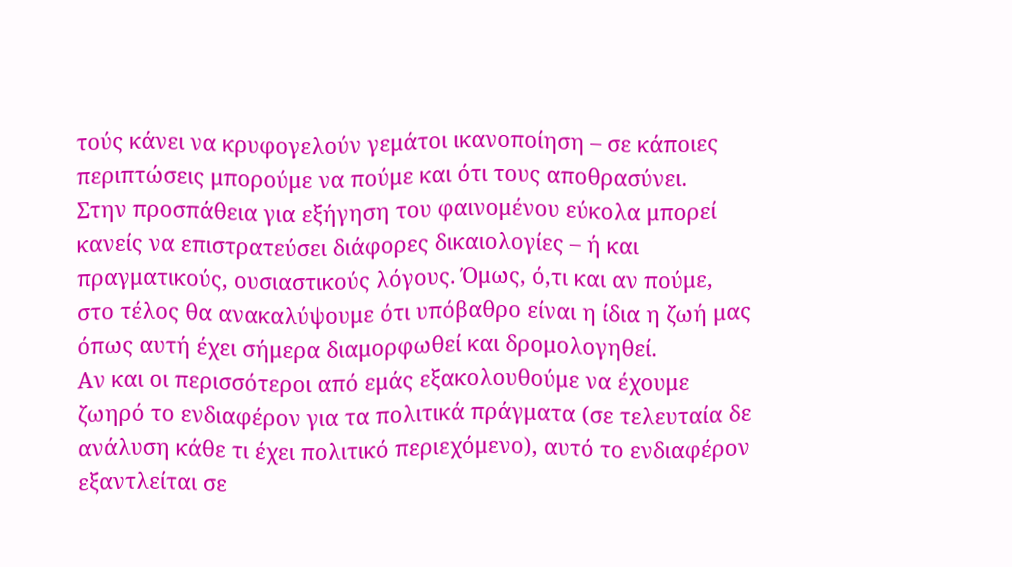τούς κάνει να κρυφογελούν γεμάτοι ικανοποίηση – σε κάποιες περιπτώσεις μπορούμε να πούμε και ότι τους αποθρασύνει.
Στην προσπάθεια για εξήγηση του φαινομένου εύκολα μπορεί κανείς να επιστρατεύσει διάφορες δικαιολογίες – ή και πραγματικούς, ουσιαστικούς λόγους. Όμως, ό,τι και αν πούμε, στο τέλος θα ανακαλύψουμε ότι υπόβαθρο είναι η ίδια η ζωή μας όπως αυτή έχει σήμερα διαμορφωθεί και δρομολογηθεί.
Αν και οι περισσότεροι από εμάς εξακολουθούμε να έχουμε ζωηρό το ενδιαφέρον για τα πολιτικά πράγματα (σε τελευταία δε ανάλυση κάθε τι έχει πολιτικό περιεχόμενο), αυτό το ενδιαφέρον εξαντλείται σε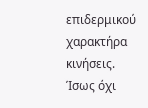επιδερμικού χαρακτήρα κινήσεις. Ίσως όχι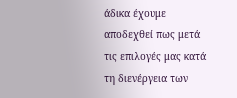άδικα έχουμε αποδεχθεί πως μετά τις επιλογές μας κατά τη διενέργεια των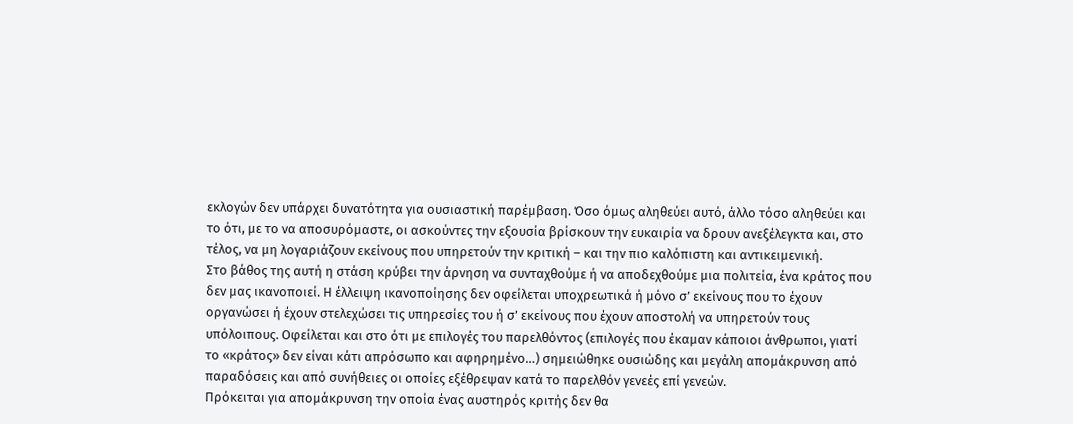εκλογών δεν υπάρχει δυνατότητα για ουσιαστική παρέμβαση. Όσο όμως αληθεύει αυτό, άλλο τόσο αληθεύει και το ότι, με το να αποσυρόμαστε, οι ασκούντες την εξουσία βρίσκουν την ευκαιρία να δρουν ανεξέλεγκτα και, στο τέλος, να μη λογαριάζουν εκείνους που υπηρετούν την κριτική – και την πιο καλόπιστη και αντικειμενική.
Στο βάθος της αυτή η στάση κρύβει την άρνηση να συνταχθούμε ή να αποδεχθούμε μια πολιτεία, ένα κράτος που δεν μας ικανοποιεί. Η έλλειψη ικανοποίησης δεν οφείλεται υποχρεωτικά ή μόνο σ’ εκείνους που το έχουν οργανώσει ή έχουν στελεχώσει τις υπηρεσίες του ή σ’ εκείνους που έχουν αποστολή να υπηρετούν τους υπόλοιπους. Οφείλεται και στο ότι με επιλογές του παρελθόντος (επιλογές που έκαμαν κάποιοι άνθρωποι, γιατί το «κράτος» δεν είναι κάτι απρόσωπο και αφηρημένο…) σημειώθηκε ουσιώδης και μεγάλη απομάκρυνση από παραδόσεις και από συνήθειες οι οποίες εξέθρεψαν κατά το παρελθόν γενεές επί γενεών.
Πρόκειται για απομάκρυνση την οποία ένας αυστηρός κριτής δεν θα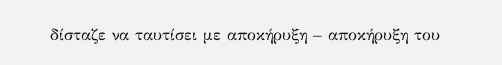δίσταζε να ταυτίσει με αποκήρυξη – αποκήρυξη του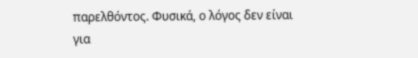παρελθόντος. Φυσικά, ο λόγος δεν είναι για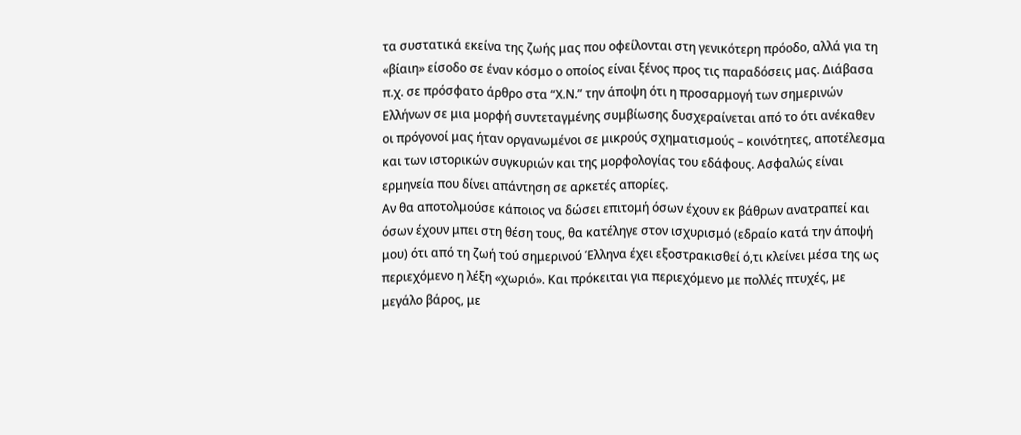τα συστατικά εκείνα της ζωής μας που οφείλονται στη γενικότερη πρόοδο, αλλά για τη «βίαιη» είσοδο σε έναν κόσμο ο οποίος είναι ξένος προς τις παραδόσεις μας. Διάβασα π.χ. σε πρόσφατο άρθρο στα “Χ.Ν.” την άποψη ότι η προσαρμογή των σημερινών Ελλήνων σε μια μορφή συντεταγμένης συμβίωσης δυσχεραίνεται από το ότι ανέκαθεν οι πρόγονοί μας ήταν οργανωμένοι σε μικρούς σχηματισμούς – κοινότητες, αποτέλεσμα και των ιστορικών συγκυριών και της μορφολογίας του εδάφους. Ασφαλώς είναι ερμηνεία που δίνει απάντηση σε αρκετές απορίες.
Αν θα αποτολμούσε κάποιος να δώσει επιτομή όσων έχουν εκ βάθρων ανατραπεί και όσων έχουν μπει στη θέση τους, θα κατέληγε στον ισχυρισμό (εδραίο κατά την άποψή μου) ότι από τη ζωή τού σημερινού Έλληνα έχει εξοστρακισθεί ό,τι κλείνει μέσα της ως περιεχόμενο η λέξη «χωριό». Και πρόκειται για περιεχόμενο με πολλές πτυχές, με μεγάλο βάρος, με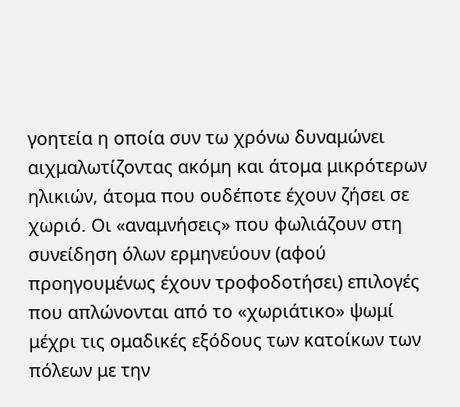γοητεία η οποία συν τω χρόνω δυναμώνει αιχμαλωτίζοντας ακόμη και άτομα μικρότερων ηλικιών, άτομα που ουδέποτε έχουν ζήσει σε χωριό. Οι «αναμνήσεις» που φωλιάζουν στη συνείδηση όλων ερμηνεύουν (αφού προηγουμένως έχουν τροφοδοτήσει) επιλογές που απλώνονται από το «χωριάτικο» ψωμί μέχρι τις ομαδικές εξόδους των κατοίκων των πόλεων με την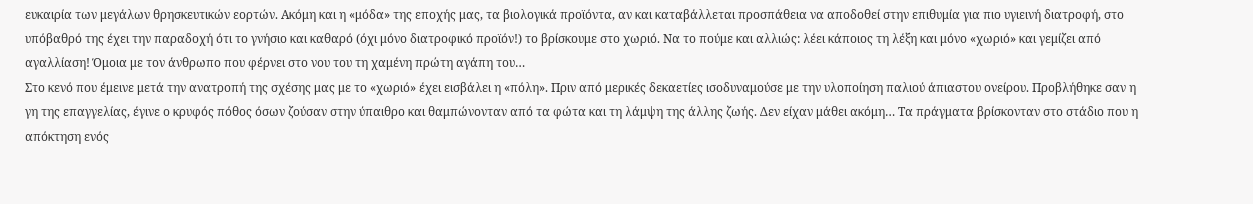ευκαιρία των μεγάλων θρησκευτικών εορτών. Ακόμη και η «μόδα» της εποχής μας, τα βιολογικά προϊόντα, αν και καταβάλλεται προσπάθεια να αποδοθεί στην επιθυμία για πιο υγιεινή διατροφή, στο υπόβαθρό της έχει την παραδοχή ότι το γνήσιο και καθαρό (όχι μόνο διατροφικό προϊόν!) το βρίσκουμε στο χωριό. Να το πούμε και αλλιώς: λέει κάποιος τη λέξη και μόνο «χωριό» και γεμίζει από αγαλλίαση! Όμοια με τον άνθρωπο που φέρνει στο νου του τη χαμένη πρώτη αγάπη του…
Στο κενό που έμεινε μετά την ανατροπή της σχέσης μας με το «χωριό» έχει εισβάλει η «πόλη». Πριν από μερικές δεκαετίες ισοδυναμούσε με την υλοποίηση παλιού άπιαστου ονείρου. Προβλήθηκε σαν η γη της επαγγελίας, έγινε ο κρυφός πόθος όσων ζούσαν στην ύπαιθρο και θαμπώνονταν από τα φώτα και τη λάμψη της άλλης ζωής. Δεν είχαν μάθει ακόμη… Τα πράγματα βρίσκονταν στο στάδιο που η απόκτηση ενός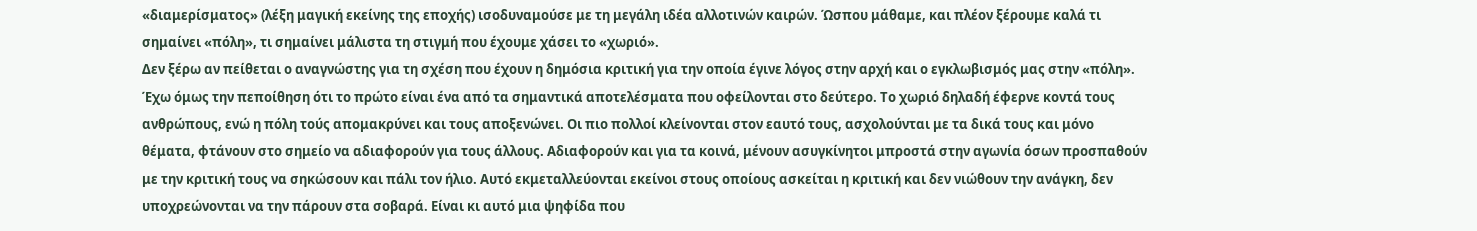«διαμερίσματος» (λέξη μαγική εκείνης της εποχής) ισοδυναμούσε με τη μεγάλη ιδέα αλλοτινών καιρών. Ώσπου μάθαμε, και πλέον ξέρουμε καλά τι σημαίνει «πόλη», τι σημαίνει μάλιστα τη στιγμή που έχουμε χάσει το «χωριό».
Δεν ξέρω αν πείθεται ο αναγνώστης για τη σχέση που έχουν η δημόσια κριτική για την οποία έγινε λόγος στην αρχή και ο εγκλωβισμός μας στην «πόλη». Έχω όμως την πεποίθηση ότι το πρώτο είναι ένα από τα σημαντικά αποτελέσματα που οφείλονται στο δεύτερο. Το χωριό δηλαδή έφερνε κοντά τους ανθρώπους, ενώ η πόλη τούς απομακρύνει και τους αποξενώνει. Οι πιο πολλοί κλείνονται στον εαυτό τους, ασχολούνται με τα δικά τους και μόνο θέματα, φτάνουν στο σημείο να αδιαφορούν για τους άλλους. Αδιαφορούν και για τα κοινά, μένουν ασυγκίνητοι μπροστά στην αγωνία όσων προσπαθούν με την κριτική τους να σηκώσουν και πάλι τον ήλιο. Αυτό εκμεταλλεύονται εκείνοι στους οποίους ασκείται η κριτική και δεν νιώθουν την ανάγκη, δεν υποχρεώνονται να την πάρουν στα σοβαρά. Είναι κι αυτό μια ψηφίδα που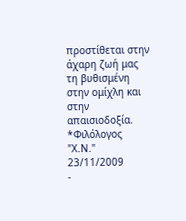προστίθεται στην άχαρη ζωή μας τη βυθισμένη στην ομίχλη και στην απαισιοδοξία.
*Φιλόλογος
"Χ.Ν." 23/11/2009
-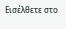Εισέλθετε στο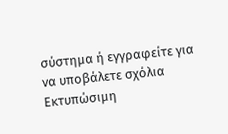σύστημα ή εγγραφείτε για να υποβάλετε σχόλια
Εκτυπώσιμη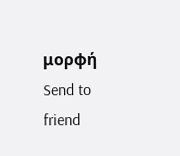μορφή
Send to friend